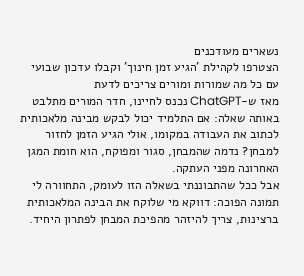נשארים מעודכנים
הצטרפו לקהילת 'הגיע זמן חינוך' וקבלו עדכון שבועי עם כל מה שמורות ומורים צריכים לדעת
מאז ש‑ChatGPT נכנס לחיינו, חדר המורים מתלבט באותה שאלה: אם התלמיד יכול לבקש מבינה מלאכותית לכתוב את העבודה במקומו, אולי הגיע הזמן לחזור למבחן? נדמה שהמבחן, סגור ומפוקח, הוא חומת המגן האחרונה מפני העתקה.
אבל ככל שהתבוננתי בשאלה הזו לעומק, התחוורה לי תמונה הפוכה: דווקא מי שלוקח את הבינה המלאכותית ברצינות, צריך להיזהר מהפיכת המבחן לפתרון היחיד.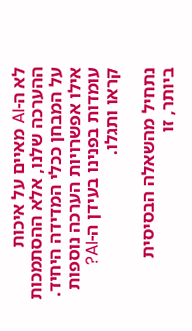לא ה‑AI מאיים על איכות ההערכה שלנו, אלא ההסתמכות על המבחן ככלי המדידה היחיד.
אילו אפשרויות הערכה נוספות עומדות בפנינו בעידן ה-AI? קראו ותגלו.

נתחיל מהשאלה הבסיסית ביותר, זו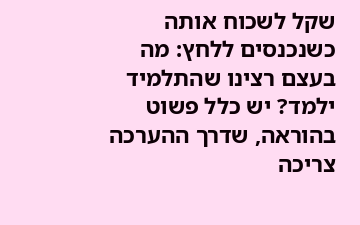שקל לשכוח אותה כשנכנסים ללחץ: מה בעצם רצינו שהתלמיד ילמד? יש כלל פשוט בהוראה, שדרך ההערכה צריכה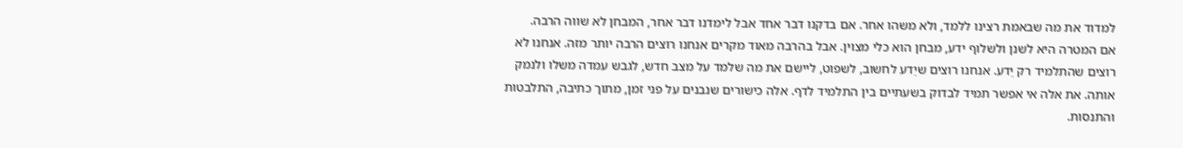למדוד את מה שבאמת רצינו ללמד, ולא משהו אחר. אם בדקנו דבר אחד אבל לימדנו דבר אחר, המבחן לא שווה הרבה.
אם המטרה היא לשנן ולשלוף ידע, מבחן הוא כלי מצוין. אבל בהרבה מאוד מקרים אנחנו רוצים הרבה יותר מזה. אנחנו לא רוצים שהתלמיד רק יֵדע. אנחנו רוצים שיֵדע לחשוב, לשפוט, ליישם את מה שלמד על מצב חדש, לגבש עמדה משלו ולנמק אותה. את אלה אי אפשר תמיד לבדוק בשעתיים בין התלמיד לדף. אלה כישורים שנבנים על פני זמן, מתוך כתיבה, התלבטות והתנסות.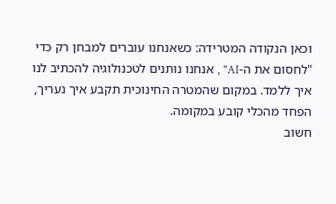וכאן הנקודה המטרידה: כשאנחנו עוברים למבחן רק כדי "לחסום את ה‑AI" , אנחנו נותנים לטכנולוגיה להכתיב לנו איך ללמד. במקום שהמטרה החינוכית תקבע איך נעריך, הפחד מהכלי קובע במקומה.
חשוב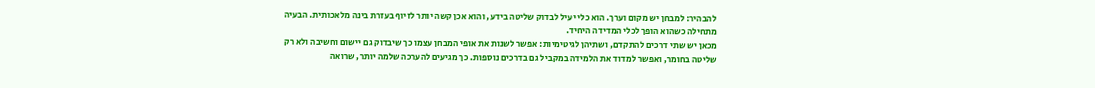להבהיר: למבחן יש מקום וערך. הוא כלי יעיל לבדוק שליטה בידע, והוא אכן קשה יותר לזיוף בעזרת בינה מלאכותית. הבעיה מתחילה כשהוא הופך לכלי המדידה היחיד.
מכאן יש שתי דרכים להתקדם, ושתיהן לגיטימיות: אפשר לשנות את אופי המבחן עצמו כך שיבדוק גם יישום וחשיבה ולא רק שליטה בחומר, ואפשר למדוד את הלמידה במקביל גם בדרכים נוספות. כך מגיעים להערכה שלמה יותר, שרואה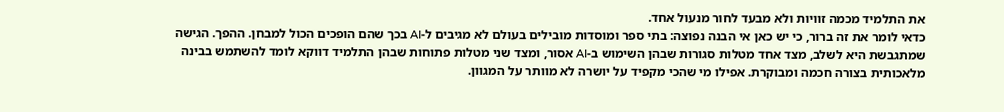את התלמיד מכמה זוויות ולא מבעד לחור מנעול אחד.
כדאי לומר את זה ברור, כי יש כאן אי הבנה נפוצה: בתי ספר ומוסדות מובילים בעולם לא מגיבים ל‑AI בכך שהם הופכים הכול למבחן. ההפך. הגישה שמתגבשת היא לשלב, מצד אחד מטלות סגורות שבהן השימוש ב‑AI אסור, ומצד שני מטלות פתוחות שבהן התלמיד דווקא לומד להשתמש בבינה מלאכותית בצורה חכמה ומבוקרת. אפילו מי שהכי מקפיד על יושרה לא מוותר על המגוון.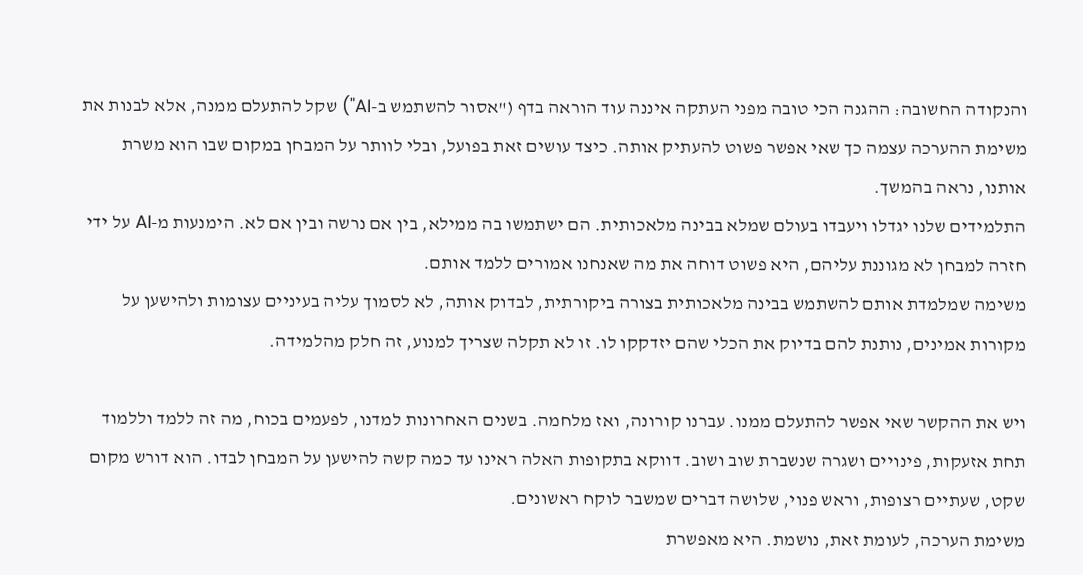והנקודה החשובה: ההגנה הכי טובה מפני העתקה איננה עוד הוראה בדף ("אסור להשתמש ב-AI") שקל להתעלם ממנה, אלא לבנות את משימת ההערכה עצמה כך שאי אפשר פשוט להעתיק אותה. כיצד עושים זאת בפועל, ובלי לוותר על המבחן במקום שבו הוא משרת אותנו, נראה בהמשך.
התלמידים שלנו יגדלו ויעבדו בעולם שמלא בבינה מלאכותית. הם ישתמשו בה ממילא, בין אם נרשה ובין אם לא. הימנעות מ‑AI על ידי חזרה למבחן לא מגוננת עליהם, היא פשוט דוחה את מה שאנחנו אמורים ללמד אותם.
משימה שמלמדת אותם להשתמש בבינה מלאכותית בצורה ביקורתית, לבדוק אותה, לא לסמוך עליה בעיניים עצומות ולהישען על מקורות אמינים, נותנת להם בדיוק את הכלי שהם יזדקקו לו. זו לא תקלה שצריך למנוע, זה חלק מהלמידה.

ויש את ההקשר שאי אפשר להתעלם ממנו. עברנו קורונה, ואז מלחמה. בשנים האחרונות למדנו, לפעמים בכוח, מה זה ללמד וללמוד תחת אזעקות, פינויים ושגרה שנשברת שוב ושוב. דווקא בתקופות האלה ראינו עד כמה קשה להישען על המבחן לבדו. הוא דורש מקום שקט, שעתיים רצופות, וראש פנוי, שלושה דברים שמשבר לוקח ראשונים.
משימת הערכה, לעומת זאת, נושמת. היא מאפשרת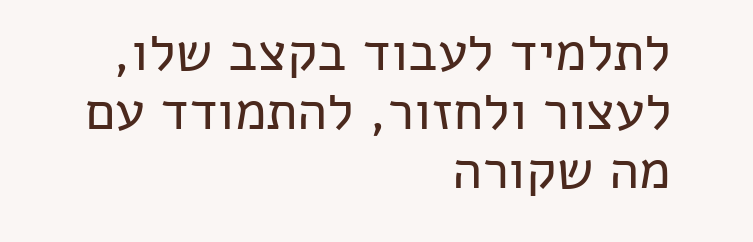לתלמיד לעבוד בקצב שלו, לעצור ולחזור, להתמודד עם מה שקורה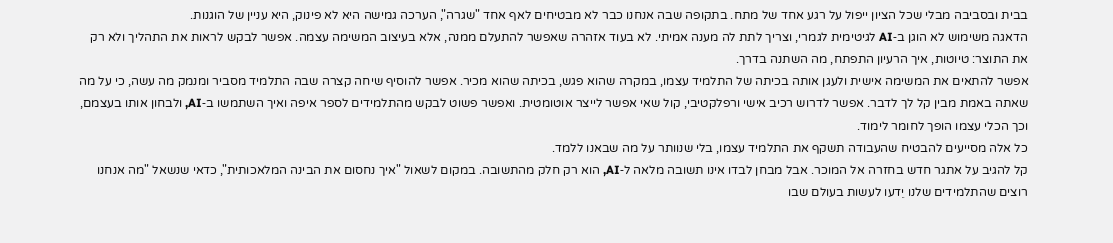בבית ובסביבה מבלי שכל הציון ייפול על רגע אחד של מתח. בתקופה שבה אנחנו כבר לא מבטיחים לאף אחד "שגרה", הערכה גמישה היא לא פינוק, היא עניין של הוגנות.
הדאגה משימוש לא הוגן ב‑AI לגיטימית לגמרי, וצריך לתת לה מענה אמיתי. לא בעוד אזהרה שאפשר להתעלם ממנה, אלא בעיצוב המשימה עצמה. אפשר לבקש לראות את התהליך ולא רק את התוצר: טיוטות, איך הרעיון התפתח, מה השתנה בדרך.
אפשר להתאים את המשימה אישית ולעגן אותה בכיתה של התלמיד עצמו, במקרה שהוא פגש, בכיתה שהוא מכיר. אפשר להוסיף שיחה קצרה שבה התלמיד מסביר ומנמק מה עשה, כי על מה שאתה באמת מבין קל לך לדבר. אפשר לדרוש רכיב אישי ורפלקטיבי, קול שאי אפשר לייצר אוטומטית. ואפשר פשוט לבקש מהתלמידים לספר איפה ואיך השתמשו ב‑AI, ולבחון אותו בעצמם, וכך הכלי עצמו הופך לחומר לימוד.
כל אלה מסייעים להבטיח שהעבודה תשקף את התלמיד עצמו, בלי שנוותר על מה שבאנו ללמד.
קל להגיב על אתגר חדש בחזרה אל המוכר. אבל מבחן לבדו אינו תשובה מלאה ל‑AI, הוא רק חלק מהתשובה. במקום לשאול "איך נחסום את הבינה המלאכותית", כדאי שנשאל "מה אנחנו רוצים שהתלמידים שלנו יֵדעו לעשות בעולם שבו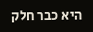היא כבר חלק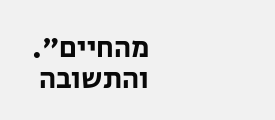מהחיים". והתשובה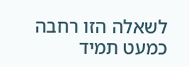לשאלה הזו רחבה כמעט תמיד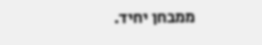ממבחן יחיד.